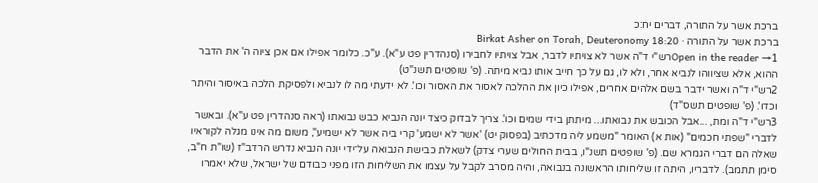ברכת אשר על התורה, דברים יח:כ
ברכת אשר על התורה · Birkat Asher on Torah, Deuteronomy 18:20
Open in the reader →1רש"י ד"ה אשר לא צויתיו לדבר, אבל צויתיו לחבירו (סנהדרין פט ע"א). ע"כ. כלומר אפילו אם אכן ציוה ה' את הדבר ההוא, אלא שציווהו לנביא אחר, ולא לו, גם על כך חייב אותו נביא מיתה. (פ' שופטים תשנ"ט)
2רש"י ד"ה ואשר ידבר בשם אלהים אחרים, אפילו כיון את ההלכה לאסור את האסור וכו'. לא ידעתי מה לו לנביא ולפסיקת הלכה באיסור והיתר וכדו'. (פ' שופטים תשס"ד)
3רש"י ד"ה ומת, ...אבל הכובש את נבואתו... מיתתן בידי שמים וכו'. צריך לבדוק כיצד יונה הנביא כבש נבואתו (ראה סנהדרין פט ע"א). ובאשר לדברי "שפתי חכמים" (אות א) האומר "משמע ליה מדכתיב (בפסוק יט) 'אשר לא ישמע' קרי ביה אשר לא ישמיע", משום מה אינו מגלה לקוראיו שאלה הם דברי הגמרא שם. (פ' שופטים תשנ"ו, בבית החולים שערי צדק) לשאלת כבישת הנבואה על־ידי יונה הנביא נדרש הרדב"ז (שו"ת ח"ב, סימן תתמב). לדבריו, היתה זו שליחותו הראשונה בנבואה, והיה מסרב לקבל על עצמו את השליחות הזו מפני כבודם של ישראל, שלא יאמרו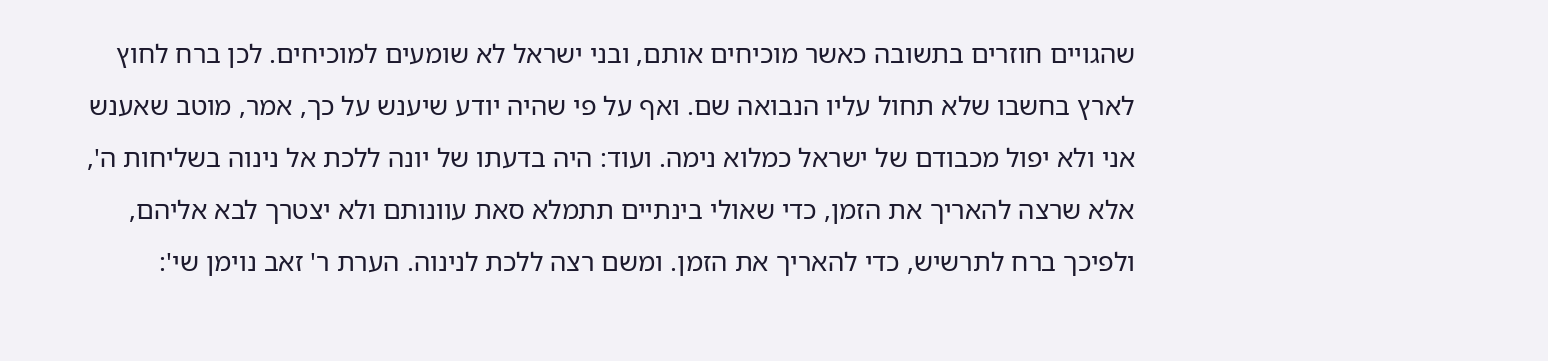שהגויים חוזרים בתשובה כאשר מוכיחים אותם, ובני ישראל לא שומעים למוכיחים. לכן ברח לחוץ לארץ בחשבו שלא תחול עליו הנבואה שם. ואף על פי שהיה יודע שיענש על כך, אמר, מוטב שאענש אני ולא יפול מכבודם של ישראל כמלוא נימה. ועוד: היה בדעתו של יונה ללכת אל נינוה בשליחות ה', אלא שרצה להאריך את הזמן, כדי שאולי בינתיים תתמלא סאת עוונותם ולא יצטרך לבא אליהם, ולפיכך ברח לתרשיש, כדי להאריך את הזמן. ומשם רצה ללכת לנינוה. הערת ר' זאב נוימן שי':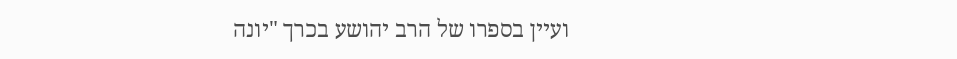ועיין בספרו של הרב יהושע בכרך "יונה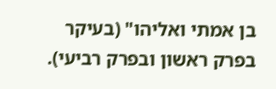בן אמתי ואליהו" (בעיקר בפרק ראשון ובפרק רביעי).